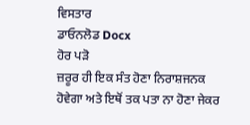ਵਿਸਤਾਰ
ਡਾਓਨਲੋਡ Docx
ਹੋਰ ਪੜੋ
ਜ਼ਰੂਰ ਹੀ ਇਕ ਸੰਤ ਹੋਣਾ ਨਿਰਾਸ਼ਜਨਕ ਹੋਵੇਗਾ ਅਤੇ ਇਥੋਂ ਤਕ ਪਤਾ ਨਾ ਹੋਣਾ ਜੇਕਰ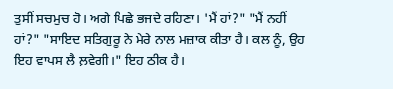ਤੁਸੀਂ ਸਚਮੁਚ ਹੋ। ਅਗੇ ਪਿਛੇ ਭਜਦੇ ਰਹਿਣਾ। 'ਮੈਂ ਹਾਂ?" "ਮੈਂ ਨਹੀਂ ਹਾਂ?" "ਸਾਇਦ ਸਤਿਗੁਰੂ ਨੇ ਮੇਰੇ ਨਾਲ ਮਜ਼ਾਕ ਕੀਤਾ ਹੈ। ਕਲ ਨੂੰ, ਉਹ ਇਹ ਵਾਪਸ ਲੈ ਲ਼ਵੇਗੀ।" ਇਹ ਠੀਕ ਹੈ।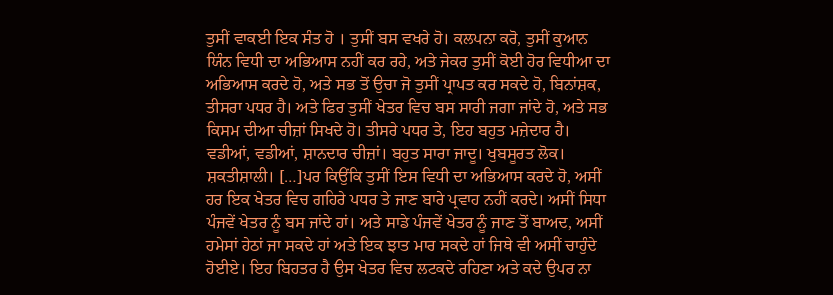ਤੁਸੀਂ ਵਾਕਈ ਇਕ ਸੰਤ ਹੋ । ਤੁਸੀਂ ਬਸ ਵਖਰੇ ਹੋ। ਕਲਪਨਾ ਕਰੋ, ਤੁਸੀਂ ਕੁਆਨ ਯਿੰਨ ਵਿਧੀ ਦਾ ਅਭਿਆਸ ਨਹੀਂ ਕਰ ਰਹੇ, ਅਤੇ ਜੇਕਰ ਤੁਸੀਂ ਕੋਈ ਹੋਰ ਵਿਧੀਆ ਦਾ ਅਭਿਆਸ ਕਰਦੇ ਹੋ, ਅਤੇ ਸਭ ਤੋਂ ਉਚਾ ਜੋ ਤੁਸੀਂ ਪ੍ਰਾਪਤ ਕਰ ਸਕਦੇ ਹੋ, ਬਿਨਾਂਸ਼ਕ, ਤੀਸਰਾ ਪਧਰ ਹੈ। ਅਤੇ ਫਿਰ ਤੁਸੀਂ ਖੇਤਰ ਵਿਚ ਬਸ ਸਾਰੀ ਜਗਾ ਜਾਂਦੇ ਹੋ, ਅਤੇ ਸਭ ਕਿਸਮ ਦੀਆ ਚੀਜ਼ਾਂ ਸਿਖਦੇ ਹੋ। ਤੀਸਰੇ ਪਧਰ ਤੇ, ਇਹ ਬਹੁਤ ਮਜ਼ੇਦਾਰ ਹੈ। ਵਡੀਆਂ, ਵਡੀਆਂ, ਸ਼ਾਨਦਾਰ ਚੀਜ਼ਾਂ। ਬਹੁਤ ਸਾਰਾ ਜਾਦੂ। ਖੁਬਸੂਰਤ ਲੋਕ। ਸ਼ਕਤੀਸ਼ਾਲੀ। […]ਪਰ ਕਿਉਂਕਿ ਤੁਸੀਂ ਇਸ ਵਿਧੀ ਦਾ ਅਭਿਆਸ ਕਰਦੇ ਹੋ, ਅਸੀਂ ਹਰ ਇਕ ਖੇਤਰ ਵਿਚ ਗਹਿਰੇ ਪਧਰ ਤੇ ਜਾਣ ਬਾਰੇ ਪ੍ਰਵਾਹ ਨਹੀਂ ਕਰਦੇ। ਅਸੀਂ ਸਿਧਾ ਪੰਜਵੇਂ ਖੇਤਰ ਨੂੰ ਬਸ ਜਾਂਦੇ ਹਾਂ। ਅਤੇ ਸਾਡੇ ਪੰਜਵੇਂ ਖੇਤਰ ਨੂੰ ਜਾਣ ਤੋਂ ਬਾਅਦ, ਅਸੀਂ ਹਮੇਸਾਂ ਹੇਠਾਂ ਜਾ ਸਕਦੇ ਹਾਂ ਅਤੇ ਇਕ ਝਾਤ ਮਾਰ ਸਕਦੇ ਹਾਂ ਜਿਥੇ ਵੀ ਅਸੀਂ ਚਾਹੁੰਦੇ ਹੋਈਏ। ਇਹ ਬਿਹਤਰ ਹੈ ਉਸ ਖੇਤਰ ਵਿਚ ਲਟਕਦੇ ਰਹਿਣਾ ਅਤੇ ਕਦੇ ਉਪਰ ਨਾ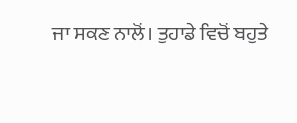ਜਾ ਸਕਣ ਨਾਲੋਂ। ਤੁਹਾਡੇ ਵਿਚੋਂ ਬਹੁਤੇ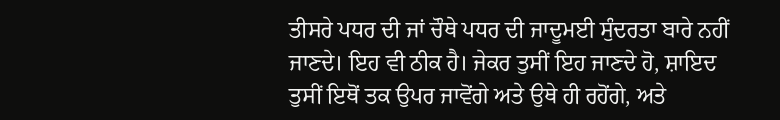ਤੀਸਰੇ ਪਧਰ ਦੀ ਜਾਂ ਚੌਥੇ ਪਧਰ ਦੀ ਜਾਦੂਮਈ ਸੁੰਦਰਤਾ ਬਾਰੇ ਨਹੀਂ ਜਾਣਦੇ। ਇਹ ਵੀ ਠੀਕ ਹੈ। ਜੇਕਰ ਤੁਸੀਂ ਇਹ ਜਾਣਦੇ ਹੋ, ਸ਼ਾਇਦ ਤੁਸੀਂ ਇਥੋਂ ਤਕ ਉਪਰ ਜਾਵੋਂਗੇ ਅਤੇ ਉਥੇ ਹੀ ਰਹੋਂਗੇ, ਅਤੇ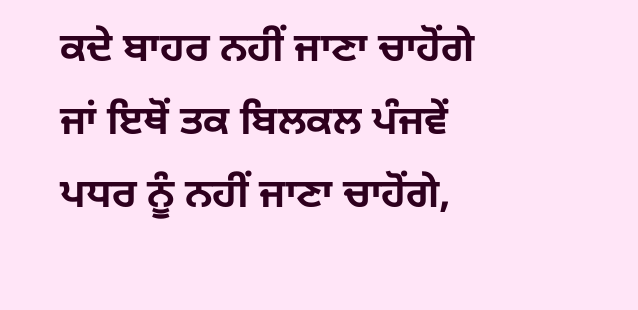ਕਦੇ ਬਾਹਰ ਨਹੀਂ ਜਾਣਾ ਚਾਹੋਂਗੇ ਜਾਂ ਇਥੋਂ ਤਕ ਬਿਲਕਲ ਪੰਜਵੇਂ ਪਧਰ ਨੂੰ ਨਹੀਂ ਜਾਣਾ ਚਾਹੋਂਗੇ,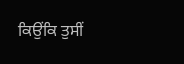ਕਿਉਂਕਿ ਤੁਸੀਂ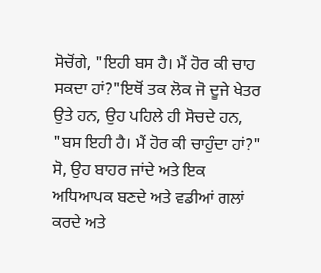ਸੋਚੋਂਗੇ, "ਇਹੀ ਬਸ ਹੈ। ਮੈਂ ਹੋਰ ਕੀ ਚਾਹ ਸਕਦਾ ਹਾਂ?"ਇਥੋਂ ਤਕ ਲੋਕ ਜੋ ਦੂਜੇ ਖੇਤਰ ਉਤੇ ਹਨ, ਉਹ ਪਹਿਲੇ ਹੀ ਸੋਚਦੇ ਹਨ, "ਬਸ ਇਹੀ ਹੈ। ਮੈਂ ਹੋਰ ਕੀ ਚਾਹੁੰਦਾ ਹਾਂ?" ਸੋ, ਉਹ ਬਾਹਰ ਜਾਂਦੇ ਅਤੇ ਇਕ ਅਧਿਆਪਕ ਬਣਦੇ ਅਤੇ ਵਡੀਆਂ ਗਲਾਂ ਕਰਦੇ ਅਤੇ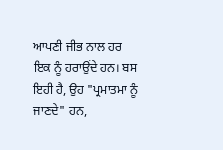ਆਪਣੀ ਜੀਭ ਨਾਲ ਹਰ ਇਕ ਨੂੰ ਹਰਾਉਂਦੇ ਹਨ। ਬਸ ਇਹੀ ਹੈ, ਉਹ "ਪ੍ਰਮਾਤਮਾ ਨੂੰ ਜਾਣਦੇ" ਹਨ,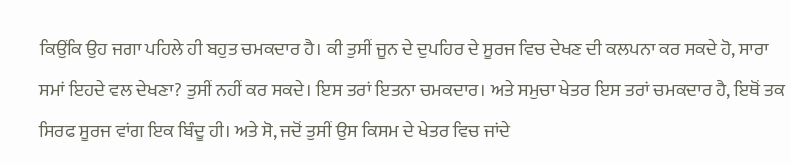ਕਿਉਂਕਿ ਉਹ ਜਗਾ ਪਹਿਲੇ ਹੀ ਬਹੁਤ ਚਮਕਦਾਰ ਹੈ। ਕੀ ਤੁਸੀਂ ਜੂਨ ਦੇ ਦੁਪਹਿਰ ਦੇ ਸੂਰਜ ਵਿਚ ਦੇਖਣ ਦੀ ਕਲਪਨਾ ਕਰ ਸਕਦੇ ਹੋ, ਸਾਰਾ ਸਮਾਂ ਇਹਦੇ ਵਲ ਦੇਖਣਾ? ਤੁਸੀਂ ਨਹੀਂ ਕਰ ਸਕਦੇ। ਇਸ ਤਰਾਂ ਇਤਨਾ ਚਮਕਦਾਰ। ਅਤੇ ਸਮੁਚਾ ਖੇਤਰ ਇਸ ਤਰਾਂ ਚਮਕਦਾਰ ਹੈ, ਇਥੋਂ ਤਕ ਸਿਰਫ ਸੂਰਜ ਵਾਂਗ ਇਕ ਬਿੰਦੂ ਹੀ। ਅਤੇ ਸੋ, ਜਦੋਂ ਤੁਸੀਂ ਉਸ ਕਿਸਮ ਦੇ ਖੇਤਰ ਵਿਚ ਜਾਂਦੇ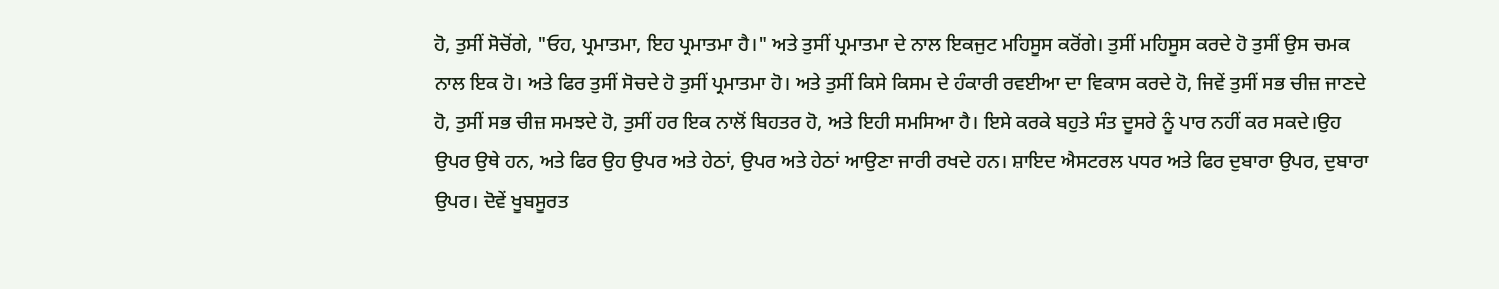ਹੋ, ਤੁਸੀਂ ਸੋਚੋਂਗੇ, "ਓਹ, ਪ੍ਰਮਾਤਮਾ, ਇਹ ਪ੍ਰਮਾਤਮਾ ਹੈ।" ਅਤੇ ਤੁਸੀਂ ਪ੍ਰਮਾਤਮਾ ਦੇ ਨਾਲ ਇਕਜੁਟ ਮਹਿਸੂਸ ਕਰੋਂਗੇ। ਤੁਸੀਂ ਮਹਿਸੂਸ ਕਰਦੇ ਹੋ ਤੁਸੀਂ ਉਸ ਚਮਕ ਨਾਲ ਇਕ ਹੋ। ਅਤੇ ਫਿਰ ਤੁਸੀਂ ਸੋਚਦੇ ਹੋ ਤੁਸੀਂ ਪ੍ਰਮਾਤਮਾ ਹੋ। ਅਤੇ ਤੁਸੀਂ ਕਿਸੇ ਕਿਸਮ ਦੇ ਹੰਕਾਰੀ ਰਵਈਆ ਦਾ ਵਿਕਾਸ ਕਰਦੇ ਹੋ, ਜਿਵੇਂ ਤੁਸੀਂ ਸਭ ਚੀਜ਼ ਜਾਣਦੇ ਹੋ, ਤੁਸੀਂ ਸਭ ਚੀਜ਼ ਸਮਝਦੇ ਹੋ, ਤੁਸੀਂ ਹਰ ਇਕ ਨਾਲੋਂ ਬਿਹਤਰ ਹੋ, ਅਤੇ ਇਹੀ ਸਮਸਿਆ ਹੈ। ਇਸੇ ਕਰਕੇ ਬਹੁਤੇ ਸੰਤ ਦੂਸਰੇ ਨੂੰ ਪਾਰ ਨਹੀਂ ਕਰ ਸਕਦੇ।ਉਹ ਉਪਰ ਉਥੇ ਹਨ, ਅਤੇ ਫਿਰ ਉਹ ਉਪਰ ਅਤੇ ਹੇਠਾਂ, ਉਪਰ ਅਤੇ ਹੇਠਾਂ ਆਉਣਾ ਜਾਰੀ ਰਖਦੇ ਹਨ। ਸ਼ਾਇਦ ਐਸਟਰਲ ਪਧਰ ਅਤੇ ਫਿਰ ਦੁਬਾਰਾ ਉਪਰ, ਦੁਬਾਰਾ ਉਪਰ। ਦੋਵੇਂ ਖੂਬਸੂਰਤ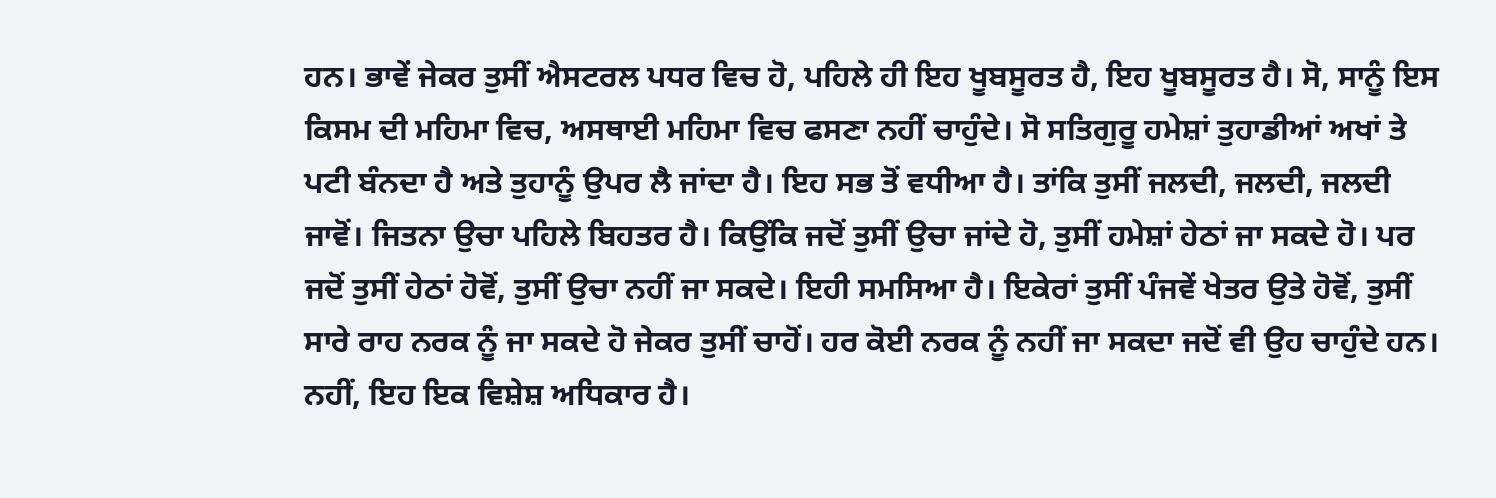ਹਨ। ਭਾਵੇਂ ਜੇਕਰ ਤੁਸੀਂ ਐਸਟਰਲ ਪਧਰ ਵਿਚ ਹੋ, ਪਹਿਲੇ ਹੀ ਇਹ ਖੂਬਸੂਰਤ ਹੈ, ਇਹ ਖੂਬਸੂਰਤ ਹੈ। ਸੋ, ਸਾਨੂੰ ਇਸ ਕਿਸਮ ਦੀ ਮਹਿਮਾ ਵਿਚ, ਅਸਥਾਈ ਮਹਿਮਾ ਵਿਚ ਫਸਣਾ ਨਹੀਂ ਚਾਹੁੰਦੇ। ਸੋ ਸਤਿਗੁਰੂ ਹਮੇਸ਼ਾਂ ਤੁਹਾਡੀਆਂ ਅਖਾਂ ਤੇ ਪਟੀ ਬੰਨਦਾ ਹੈ ਅਤੇ ਤੁਹਾਨੂੰ ਉਪਰ ਲੈ ਜਾਂਦਾ ਹੈ। ਇਹ ਸਭ ਤੋਂ ਵਧੀਆ ਹੈ। ਤਾਂਕਿ ਤੁਸੀਂ ਜਲਦੀ, ਜਲਦੀ, ਜਲਦੀ ਜਾਵੋਂ। ਜਿਤਨਾ ਉਚਾ ਪਹਿਲੇ ਬਿਹਤਰ ਹੈ। ਕਿਉਂਕਿ ਜਦੋਂ ਤੁਸੀਂ ਉਚਾ ਜਾਂਦੇ ਹੋ, ਤੁਸੀਂ ਹਮੇਸ਼ਾਂ ਹੇਠਾਂ ਜਾ ਸਕਦੇ ਹੋ। ਪਰ ਜਦੋਂ ਤੁਸੀਂ ਹੇਠਾਂ ਹੋਵੋਂ, ਤੁਸੀਂ ਉਚਾ ਨਹੀਂ ਜਾ ਸਕਦੇ। ਇਹੀ ਸਮਸਿਆ ਹੈ। ਇਕੇਰਾਂ ਤੁਸੀਂ ਪੰਜਵੇਂ ਖੇਤਰ ਉਤੇ ਹੋਵੋਂ, ਤੁਸੀਂ ਸਾਰੇ ਰਾਹ ਨਰਕ ਨੂੰ ਜਾ ਸਕਦੇ ਹੋ ਜੇਕਰ ਤੁਸੀਂ ਚਾਹੋਂ। ਹਰ ਕੋਈ ਨਰਕ ਨੂੰ ਨਹੀਂ ਜਾ ਸਕਦਾ ਜਦੋਂ ਵੀ ਉਹ ਚਾਹੁੰਦੇ ਹਨ। ਨਹੀਂ, ਇਹ ਇਕ ਵਿਸ਼ੇਸ਼ ਅਧਿਕਾਰ ਹੈ।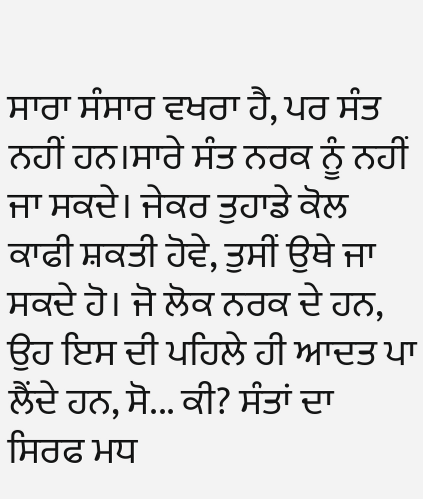ਸਾਰਾ ਸੰਸਾਰ ਵਖਰਾ ਹੈ, ਪਰ ਸੰਤ ਨਹੀਂ ਹਨ।ਸਾਰੇ ਸੰਤ ਨਰਕ ਨੂੰ ਨਹੀਂ ਜਾ ਸਕਦੇ। ਜੇਕਰ ਤੁਹਾਡੇ ਕੋਲ ਕਾਫੀ ਸ਼ਕਤੀ ਹੋਵੇ, ਤੁਸੀਂ ਉਥੇ ਜਾ ਸਕਦੇ ਹੋ। ਜੋ ਲੋਕ ਨਰਕ ਦੇ ਹਨ, ਉਹ ਇਸ ਦੀ ਪਹਿਲੇ ਹੀ ਆਦਤ ਪਾ ਲੈਂਦੇ ਹਨ, ਸੋ... ਕੀ? ਸੰਤਾਂ ਦਾ ਸਿਰਫ ਮਧ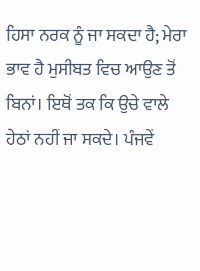ਹਿਸਾ ਨਰਕ ਨੂੰ ਜਾ ਸਕਦਾ ਹੈ; ਮੇਰਾ ਭਾਵ ਹੈ ਮੁਸੀਬਤ ਵਿਚ ਆਉਣ ਤੋਂ ਬਿਨਾਂ। ਇਥੋਂ ਤਕ ਕਿ ਉਚੇ ਵਾਲੇ ਹੇਠਾਂ ਨਹੀਂ ਜਾ ਸਕਦੇ। ਪੰਜਵੇਂ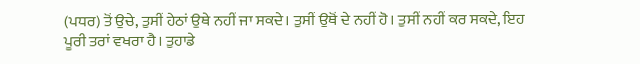(ਪਧਰ) ਤੋਂ ਉਚੇ, ਤੁਸੀਂ ਹੇਠਾਂ ਉਥੇ ਨਹੀਂ ਜਾ ਸਕਦੇ। ਤੁਸੀਂ ਉਥੋਂ ਦੇ ਨਹੀਂ ਹੋ। ਤੁਸੀਂ ਨਹੀਂ ਕਰ ਸਕਦੇ, ਇਹ ਪੂਰੀ ਤਰਾਂ ਵਖਰਾ ਹੈ। ਤੁਹਾਡੇ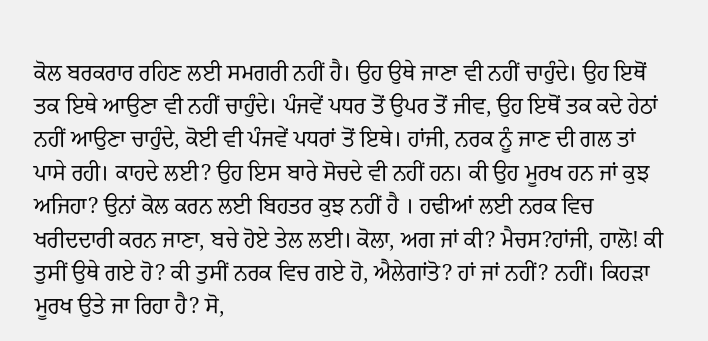ਕੋਲ ਬਰਕਰਾਰ ਰਹਿਣ ਲਈ ਸਮਗਰੀ ਨਹੀਂ ਹੈ। ਉਹ ਉਥੇ ਜਾਣਾ ਵੀ ਨਹੀਂ ਚਾਹੁੰਦੇ। ਉਹ ਇਥੋਂ ਤਕ ਇਥੇ ਆਉਣਾ ਵੀ ਨਹੀਂ ਚਾਹੁੰਦੇ। ਪੰਜਵੇਂ ਪਧਰ ਤੋਂ ਉਪਰ ਤੋਂ ਜੀਵ, ਉਹ ਇਥੋਂ ਤਕ ਕਦੇ ਹੇਠਾਂ ਨਹੀਂ ਆਉਣਾ ਚਾਹੁੰਦੇ, ਕੋਈ ਵੀ ਪੰਜਵੇਂ ਪਧਰਾਂ ਤੋਂ ਇਥੇ। ਹਾਂਜੀ, ਨਰਕ ਨੂੰ ਜਾਣ ਦੀ ਗਲ ਤਾਂ ਪਾਸੇ ਰਹੀ। ਕਾਹਦੇ ਲਈ? ਉਹ ਇਸ ਬਾਰੇ ਸੋਚਦੇ ਵੀ ਨਹੀਂ ਹਨ। ਕੀ ਉਹ ਮੂਰਖ ਹਨ ਜਾਂ ਕੁਝ ਅਜਿਹਾ? ਉਨਾਂ ਕੋਲ ਕਰਨ ਲਈ ਬਿਹਤਰ ਕੁਝ ਨਹੀਂ ਹੈ । ਹਢੀਆਂ ਲਈ ਨਰਕ ਵਿਚ ਖਰੀਦਦਾਰੀ ਕਰਨ ਜਾਣਾ, ਬਚੇ ਹੋਏ ਤੇਲ ਲਈ। ਕੋਲਾ, ਅਗ ਜਾਂ ਕੀ? ਮੈਚਸ?ਹਾਂਜੀ, ਹਾਲੋ! ਕੀ ਤੁਸੀਂ ਉਥੇ ਗਏ ਹੋ? ਕੀ ਤੁਸੀਂ ਨਰਕ ਵਿਚ ਗਏ ਹੋ, ਐਲੇਗਾਂਤੋ? ਹਾਂ ਜਾਂ ਨਹੀਂ? ਨਹੀਂ। ਕਿਹੜਾ ਮੂਰਖ ਉਤੇ ਜਾ ਰਿਹਾ ਹੈ? ਸੋ,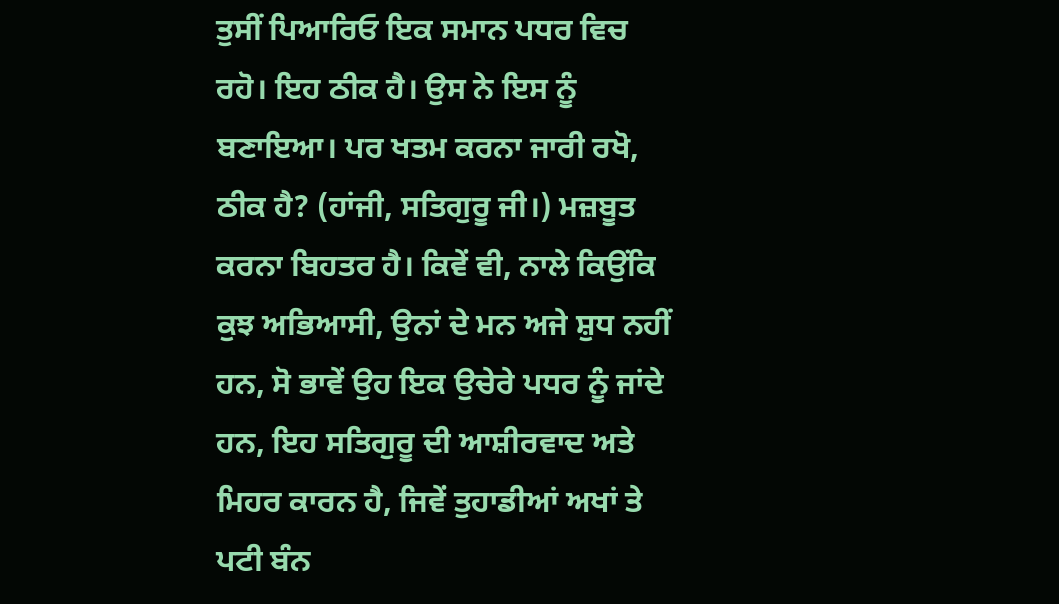ਤੁਸੀਂ ਪਿਆਰਿਓ ਇਕ ਸਮਾਨ ਪਧਰ ਵਿਚ ਰਹੋ। ਇਹ ਠੀਕ ਹੈ। ਉਸ ਨੇ ਇਸ ਨੂੰ ਬਣਾਇਆ। ਪਰ ਖਤਮ ਕਰਨਾ ਜਾਰੀ ਰਖੋ, ਠੀਕ ਹੈ? (ਹਾਂਜੀ, ਸਤਿਗੁਰੂ ਜੀ।) ਮਜ਼ਬੂਤ ਕਰਨਾ ਬਿਹਤਰ ਹੈ। ਕਿਵੇਂ ਵੀ, ਨਾਲੇ ਕਿਉਂਕਿ ਕੁਝ ਅਭਿਆਸੀ, ਉਨਾਂ ਦੇ ਮਨ ਅਜੇ ਸ਼ੁਧ ਨਹੀਂ ਹਨ, ਸੋ ਭਾਵੇਂ ਉਹ ਇਕ ਉਚੇਰੇ ਪਧਰ ਨੂੰ ਜਾਂਦੇ ਹਨ, ਇਹ ਸਤਿਗੁਰੂ ਦੀ ਆਸ਼ੀਰਵਾਦ ਅਤੇ ਮਿਹਰ ਕਾਰਨ ਹੈ, ਜਿਵੇਂ ਤੁਹਾਡੀਆਂ ਅਖਾਂ ਤੇ ਪਟੀ ਬੰਨ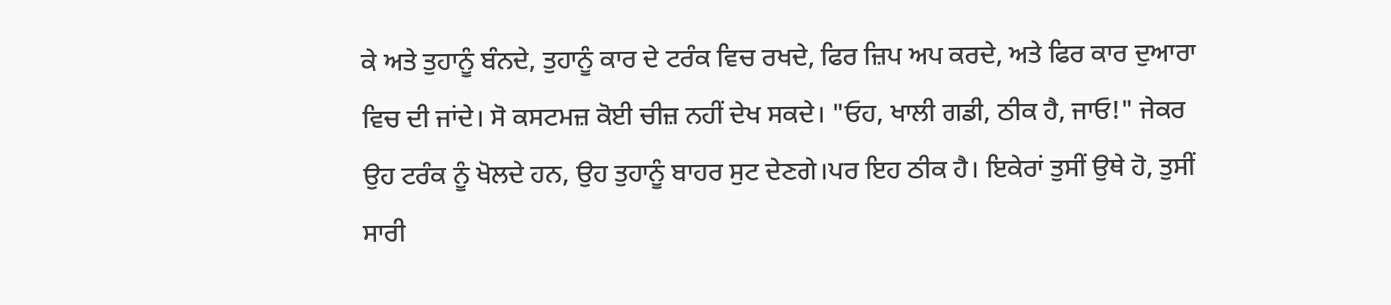ਕੇ ਅਤੇ ਤੁਹਾਨੂੰ ਬੰਨਦੇ, ਤੁਹਾਨੂੰ ਕਾਰ ਦੇ ਟਰੰਕ ਵਿਚ ਰਖਦੇ, ਫਿਰ ਜ਼ਿਪ ਅਪ ਕਰਦੇ, ਅਤੇ ਫਿਰ ਕਾਰ ਦੁਆਰਾ ਵਿਚ ਦੀ ਜਾਂਦੇ। ਸੋ ਕਸਟਮਜ਼ ਕੋਈ ਚੀਜ਼ ਨਹੀਂ ਦੇਖ ਸਕਦੇ। "ਓਹ, ਖਾਲੀ ਗਡੀ, ਠੀਕ ਹੈ, ਜਾਓ!" ਜੇਕਰ ਉਹ ਟਰੰਕ ਨੂੰ ਖੋਲਦੇ ਹਨ, ਉਹ ਤੁਹਾਨੂੰ ਬਾਹਰ ਸੁਟ ਦੇਣਗੇ।ਪਰ ਇਹ ਠੀਕ ਹੈ। ਇਕੇਰਾਂ ਤੁਸੀਂ ਉਥੇ ਹੋ, ਤੁਸੀਂ ਸਾਰੀ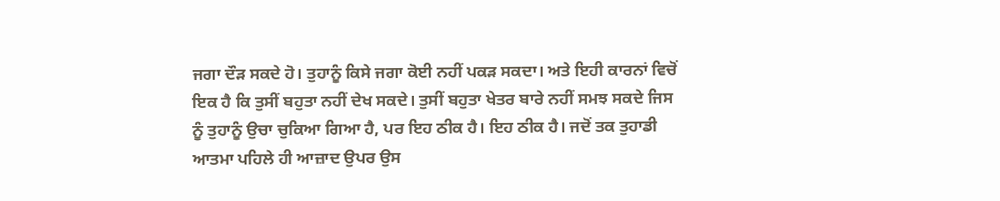ਜਗਾ ਦੌੜ ਸਕਦੇ ਹੋ। ਤੁਹਾਨੂੰ ਕਿਸੇ ਜਗਾ ਕੋਈ ਨਹੀਂ ਪਕੜ ਸਕਦਾ। ਅਤੇ ਇਹੀ ਕਾਰਨਾਂ ਵਿਚੋਂ ਇਕ ਹੈ ਕਿ ਤੁਸੀਂ ਬਹੁਤਾ ਨਹੀਂ ਦੇਖ ਸਕਦੇ। ਤੁਸੀਂ ਬਹੁਤਾ ਖੇਤਰ ਬਾਰੇ ਨਹੀਂ ਸਮਝ ਸਕਦੇ ਜਿਸ ਨੂੰ ਤੁਹਾਨੂੰ ਉਚਾ ਚੁਕਿਆ ਗਿਆ ਹੈ, ਪਰ ਇਹ ਠੀਕ ਹੈ। ਇਹ ਠੀਕ ਹੈ। ਜਦੋਂ ਤਕ ਤੁਹਾਡੀ ਆਤਮਾ ਪਹਿਲੇ ਹੀ ਆਜ਼ਾਦ ਉਪਰ ਉਸ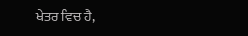ਖੇਤਰ ਵਿਚ ਹੈ,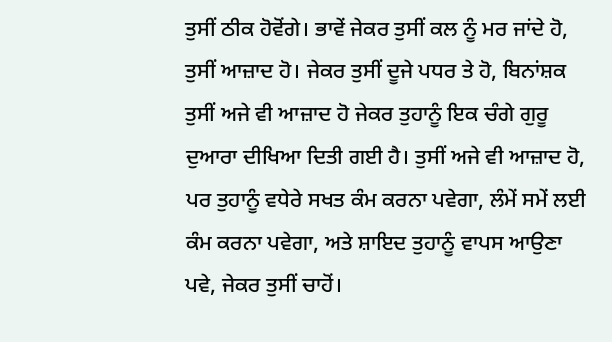ਤੁਸੀਂ ਠੀਕ ਹੋਵੋਂਗੇ। ਭਾਵੇਂ ਜੇਕਰ ਤੁਸੀਂ ਕਲ ਨੂੰ ਮਰ ਜਾਂਦੇ ਹੋ, ਤੁਸੀਂ ਆਜ਼ਾਦ ਹੋ। ਜੇਕਰ ਤੁਸੀਂ ਦੂਜੇ ਪਧਰ ਤੇ ਹੋ, ਬਿਨਾਂਸ਼ਕ ਤੁਸੀਂ ਅਜੇ ਵੀ ਆਜ਼ਾਦ ਹੋ ਜੇਕਰ ਤੁਹਾਨੂੰ ਇਕ ਚੰਗੇ ਗੁਰੂ ਦੁਆਰਾ ਦੀਖਿਆ ਦਿਤੀ ਗਈ ਹੈ। ਤੁਸੀਂ ਅਜੇ ਵੀ ਆਜ਼ਾਦ ਹੋ, ਪਰ ਤੁਹਾਨੂੰ ਵਧੇਰੇ ਸਖਤ ਕੰਮ ਕਰਨਾ ਪਵੇਗਾ, ਲੰਮੇਂ ਸਮੇਂ ਲਈ ਕੰਮ ਕਰਨਾ ਪਵੇਗਾ, ਅਤੇ ਸ਼ਾਇਦ ਤੁਹਾਨੂੰ ਵਾਪਸ ਆਉਣਾ ਪਵੇ, ਜੇਕਰ ਤੁਸੀਂ ਚਾਹੋਂ।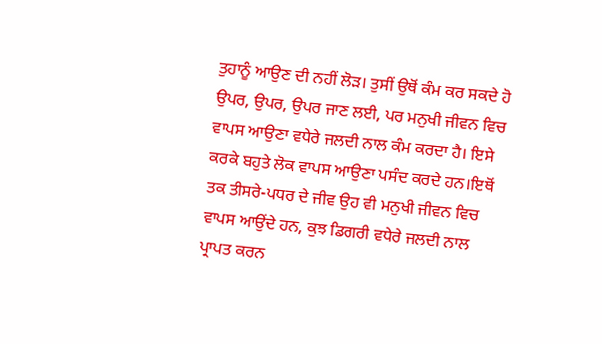ਤੁਹਾਨੂੰ ਆਉਣ ਦੀ ਨਹੀਂ ਲੋੜ। ਤੁਸੀਂ ਉਥੋਂ ਕੰਮ ਕਰ ਸਕਦੇ ਹੋ ਉਪਰ, ਉਪਰ, ਉਪਰ ਜਾਣ ਲਈ, ਪਰ ਮਨੁਖੀ ਜੀਵਨ ਵਿਚ ਵਾਪਸ ਆਉਣਾ ਵਧੇਰੇ ਜਲਦੀ ਨਾਲ ਕੰਮ ਕਰਦਾ ਹੈ। ਇਸੇ ਕਰਕੇ ਬਹੁਤੇ ਲੋਕ ਵਾਪਸ ਆਉਣਾ ਪਸੰਦ ਕਰਦੇ ਹਨ।ਇਥੋਂ ਤਕ ਤੀਸਰੇ-ਪਧਰ ਦੇ ਜੀਵ ਉਹ ਵੀ ਮਨੁਖੀ ਜੀਵਨ ਵਿਚ ਵਾਪਸ ਆਉਂਦੇ ਹਨ, ਕੁਝ ਡਿਗਰੀ ਵਧੇਰੇ ਜਲਦੀ ਨਾਲ ਪ੍ਰਾਪਤ ਕਰਨ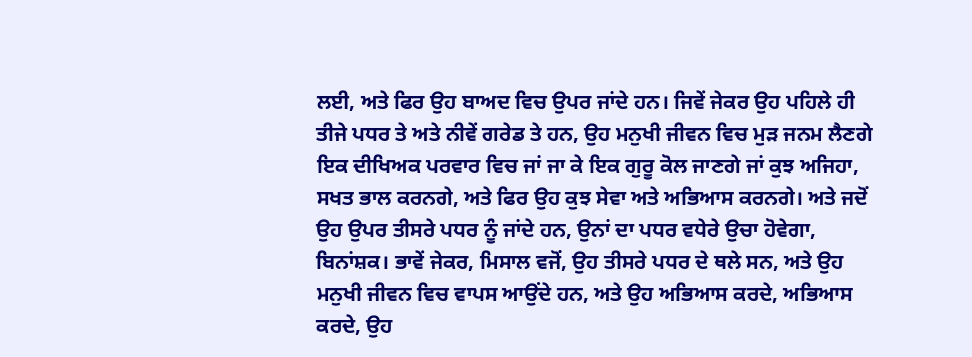ਲਈ, ਅਤੇ ਫਿਰ ਉਹ ਬਾਅਦ ਵਿਚ ਉਪਰ ਜਾਂਦੇ ਹਨ। ਜਿਵੇਂ ਜੇਕਰ ਉਹ ਪਹਿਲੇ ਹੀ ਤੀਜੇ ਪਧਰ ਤੇ ਅਤੇ ਨੀਵੇਂ ਗਰੇਡ ਤੇ ਹਨ, ਉਹ ਮਨੁਖੀ ਜੀਵਨ ਵਿਚ ਮੁੜ ਜਨਮ ਲੈਣਗੇ ਇਕ ਦੀਖਿਅਕ ਪਰਵਾਰ ਵਿਚ ਜਾਂ ਜਾ ਕੇ ਇਕ ਗੁਰੂ ਕੋਲ ਜਾਣਗੇ ਜਾਂ ਕੁਝ ਅਜਿਹਾ, ਸਖਤ ਭਾਲ ਕਰਨਗੇ, ਅਤੇ ਫਿਰ ਉਹ ਕੁਝ ਸੇਵਾ ਅਤੇ ਅਭਿਆਸ ਕਰਨਗੇ। ਅਤੇ ਜਦੋਂ ਉਹ ਉਪਰ ਤੀਸਰੇ ਪਧਰ ਨੂੰ ਜਾਂਦੇ ਹਨ, ਉਨਾਂ ਦਾ ਪਧਰ ਵਧੇਰੇ ਉਚਾ ਹੋਵੇਗਾ, ਬਿਨਾਂਸ਼ਕ। ਭਾਵੇਂ ਜੇਕਰ, ਮਿਸਾਲ ਵਜੋਂ, ਉਹ ਤੀਸਰੇ ਪਧਰ ਦੇ ਥਲੇ ਸਨ, ਅਤੇ ਉਹ ਮਨੁਖੀ ਜੀਵਨ ਵਿਚ ਵਾਪਸ ਆਉਂਦੇ ਹਨ, ਅਤੇ ਉਹ ਅਭਿਆਸ ਕਰਦੇ, ਅਭਿਆਸ ਕਰਦੇ, ਉਹ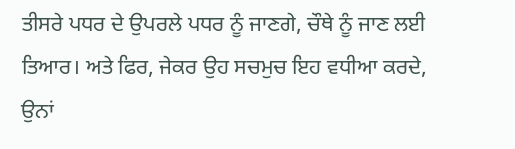ਤੀਸਰੇ ਪਧਰ ਦੇ ਉਪਰਲੇ ਪਧਰ ਨੂੰ ਜਾਣਗੇ, ਚੌਥੇ ਨੂੰ ਜਾਣ ਲਈ ਤਿਆਰ। ਅਤੇ ਫਿਰ, ਜੇਕਰ ਉਹ ਸਚਮੁਚ ਇਹ ਵਧੀਆ ਕਰਦੇ, ਉਨਾਂ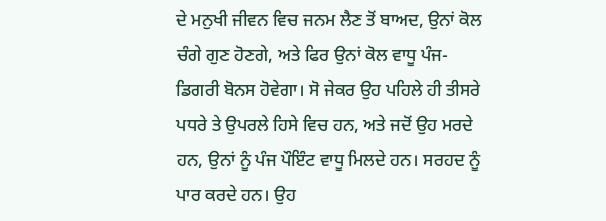ਦੇ ਮਨੁਖੀ ਜੀਵਨ ਵਿਚ ਜਨਮ ਲੈਣ ਤੋਂ ਬਾਅਦ, ਉਨਾਂ ਕੋਲ ਚੰਗੇ ਗੁਣ ਹੋਣਗੇ, ਅਤੇ ਫਿਰ ਉਨਾਂ ਕੋਲ ਵਾਧੂ ਪੰਜ-ਡਿਗਰੀ ਬੋਨਸ ਹੋਵੇਗਾ। ਸੋ ਜੇਕਰ ਉਹ ਪਹਿਲੇ ਹੀ ਤੀਸਰੇ ਪਧਰੇ ਤੇ ਉਪਰਲੇ ਹਿਸੇ ਵਿਚ ਹਨ, ਅਤੇ ਜਦੋਂ ਉਹ ਮਰਦੇ ਹਨ, ਉਨਾਂ ਨੂੰ ਪੰਜ ਪੌਇੰਟ ਵਾਧੂ ਮਿਲਦੇ ਹਨ। ਸਰਹਦ ਨੂੰ ਪਾਰ ਕਰਦੇ ਹਨ। ਉਹ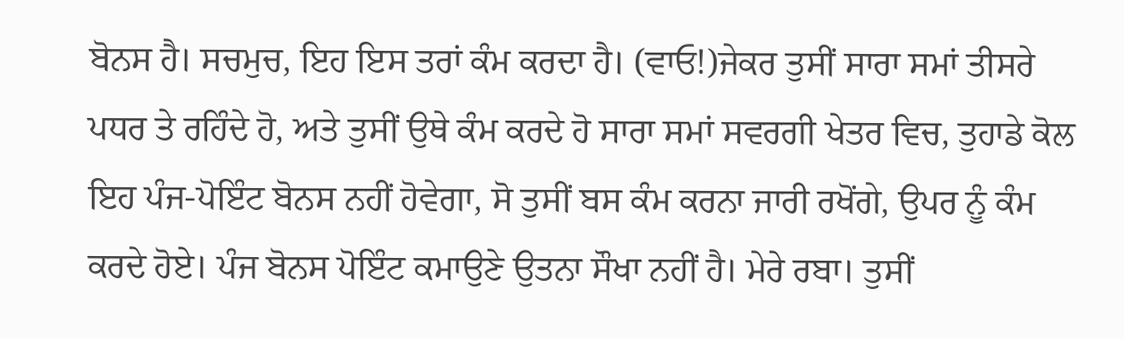ਬੋਨਸ ਹੈ। ਸਚਮੁਚ, ਇਹ ਇਸ ਤਰਾਂ ਕੰਮ ਕਰਦਾ ਹੈ। (ਵਾਓ!)ਜੇਕਰ ਤੁਸੀਂ ਸਾਰਾ ਸਮਾਂ ਤੀਸਰੇ ਪਧਰ ਤੇ ਰਹਿੰਦੇ ਹੋ, ਅਤੇ ਤੁਸੀਂ ਉਥੇ ਕੰਮ ਕਰਦੇ ਹੋ ਸਾਰਾ ਸਮਾਂ ਸਵਰਗੀ ਖੇਤਰ ਵਿਚ, ਤੁਹਾਡੇ ਕੋਲ ਇਹ ਪੰਜ-ਪੋਇੰਟ ਬੋਨਸ ਨਹੀਂ ਹੋਵੇਗਾ, ਸੋ ਤੁਸੀਂ ਬਸ ਕੰਮ ਕਰਨਾ ਜਾਰੀ ਰਖੋਂਗੇ, ਉਪਰ ਨੂੰ ਕੰਮ ਕਰਦੇ ਹੋਏ। ਪੰਜ ਬੋਨਸ ਪੋਇੰਟ ਕਮਾਉਣੇ ਉਤਨਾ ਸੌਖਾ ਨਹੀਂ ਹੈ। ਮੇਰੇ ਰਬਾ। ਤੁਸੀਂ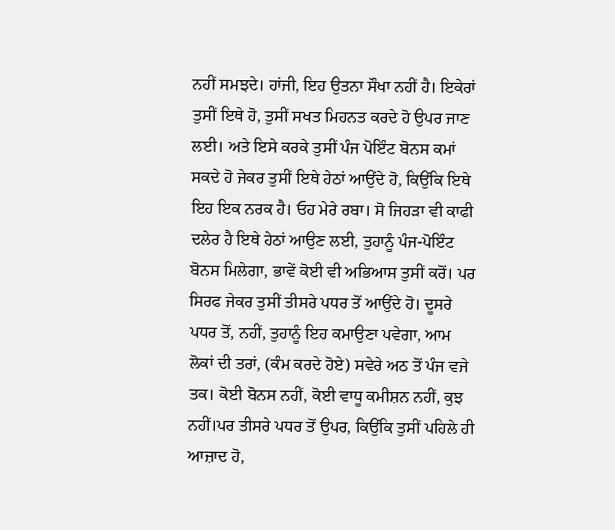ਨਹੀਂ ਸਮਝਦੇ। ਹਾਂਜੀ, ਇਹ ਉਤਨਾ ਸੌਖਾ ਨਹੀਂ ਹੈ। ਇਕੇਰਾਂ ਤੁਸੀਂ ਇਥੇ ਹੋ, ਤੁਸੀਂ ਸਖਤ ਮਿਹਨਤ ਕਰਦੇ ਹੋ ਉਪਰ ਜਾਣ ਲਈ। ਅਤੇ ਇਸੇ ਕਰਕੇ ਤੁਸੀਂ ਪੰਜ ਪੋਇੰਟ ਬੋਨਸ ਕਮਾਂ ਸਕਦੇ ਹੋ ਜੇਕਰ ਤੁਸੀਂ ਇਥੇ ਹੇਠਾਂ ਆਉਂਦੇ ਹੋ, ਕਿਉਂਕਿ ਇਥੇ ਇਹ ਇਕ ਨਰਕ ਹੈ। ਓਹ ਮੇਰੇ ਰਬਾ। ਸੋ ਜਿਹੜਾ ਵੀ ਕਾਫੀ ਦਲੇਰ ਹੈ ਇਥੇ ਹੇਠਾਂ ਆਉਣ ਲਈ, ਤੁਹਾਨੂੰ ਪੰਜ-ਪੋਇੰਟ ਬੋਨਸ ਮਿਲੇਗਾ, ਭਾਵੇਂ ਕੋਈ ਵੀ ਅਭਿਆਸ ਤੁਸੀਂ ਕਰੋਂ। ਪਰ ਸਿਰਫ ਜੇਕਰ ਤੁਸੀਂ ਤੀਸਰੇ ਪਧਰ ਤੋਂ ਆਉਂਦੇ ਹੋ। ਦੂਸਰੇ ਪਧਰ ਤੋਂ, ਨਹੀਂ, ਤੁਹਾਨੂੰ ਇਹ ਕਮਾਉਣਾ ਪਵੇਗਾ, ਆਮ ਲੋਕਾਂ ਦੀ ਤਰਾਂ, (ਕੰਮ ਕਰਦੇ ਹੋਏ) ਸਵੇਰੇ ਅਠ ਤੋਂ ਪੰਜ ਵਜੇ ਤਕ। ਕੋਈ ਬੋਨਸ ਨਹੀਂ, ਕੋਈ ਵਾਧੂ ਕਮੀਸ਼ਨ ਨਹੀਂ, ਕੁਝ ਨਹੀਂ।ਪਰ ਤੀਸਰੇ ਪਧਰ ਤੋਂ ਉਪਰ, ਕਿਉਂਕਿ ਤੁਸੀਂ ਪਹਿਲੇ ਹੀ ਆਜ਼ਾਦ ਹੋ,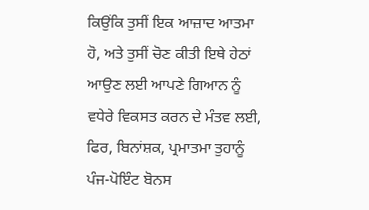ਕਿਉਂਕਿ ਤੁਸੀਂ ਇਕ ਆਜ਼ਾਦ ਆਤਮਾ ਹੋ, ਅਤੇ ਤੁਸੀਂ ਚੋਣ ਕੀਤੀ ਇਥੇ ਹੇਠਾਂ ਆਉਣ ਲਈ ਆਪਣੇ ਗਿਆਨ ਨੂੰ ਵਧੇਰੇ ਵਿਕਸਤ ਕਰਨ ਦੇ ਮੰਤਵ ਲਈ, ਫਿਰ, ਬਿਨਾਂਸ਼ਕ, ਪ੍ਰਮਾਤਮਾ ਤੁਹਾਨੂੰ ਪੰਜ-ਪੋਇੰਟ ਬੋਨਸ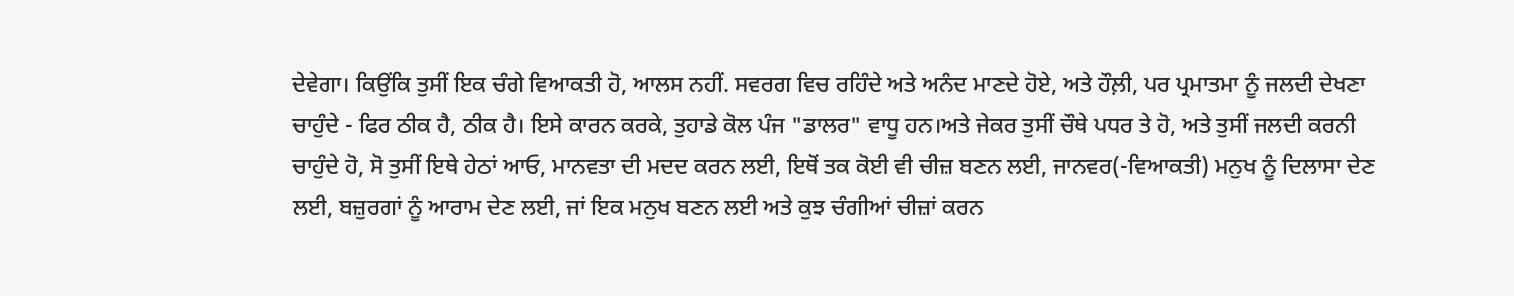ਦੇਵੇਗਾ। ਕਿਉਂਕਿ ਤੁਸੀਂ ਇਕ ਚੰਗੇ ਵਿਆਕਤੀ ਹੋ, ਆਲਸ ਨਹੀਂ. ਸਵਰਗ ਵਿਚ ਰਹਿੰਦੇ ਅਤੇ ਅਨੰਦ ਮਾਣਦੇ ਹੋਏ, ਅਤੇ ਹੌਲ਼ੀ, ਪਰ ਪ੍ਰਮਾਤਮਾ ਨੂੰ ਜਲਦੀ ਦੇਖਣਾ ਚਾਹੁੰਦੇ - ਫਿਰ ਠੀਕ ਹੈ, ਠੀਕ ਹੈ। ਇਸੇ ਕਾਰਨ ਕਰਕੇ, ਤੁਹਾਡੇ ਕੋਲ ਪੰਜ "ਡਾਲਰ" ਵਾਧੂ ਹਨ।ਅਤੇ ਜੇਕਰ ਤੁਸੀਂ ਚੌਥੇ ਪਧਰ ਤੇ ਹੋ, ਅਤੇ ਤੁਸੀਂ ਜਲਦੀ ਕਰਨੀ ਚਾਹੁੰਦੇ ਹੋ, ਸੋ ਤੁਸੀਂ ਇਥੇ ਹੇਠਾਂ ਆਓ, ਮਾਨਵਤਾ ਦੀ ਮਦਦ ਕਰਨ ਲਈ, ਇਥੋਂ ਤਕ ਕੋਈ ਵੀ ਚੀਜ਼ ਬਣਨ ਲਈ, ਜਾਨਵਰ(-ਵਿਆਕਤੀ) ਮਨੁਖ ਨੂੰ ਦਿਲਾਸਾ ਦੇਣ ਲਈ, ਬਜ਼ੁਰਗਾਂ ਨੂੰ ਆਰਾਮ ਦੇਣ ਲਈ, ਜਾਂ ਇਕ ਮਨੁਖ ਬਣਨ ਲਈ ਅਤੇ ਕੁਝ ਚੰਗੀਆਂ ਚੀਜ਼ਾਂ ਕਰਨ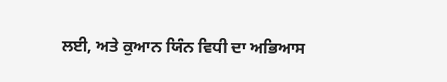ਲਈ, ਅਤੇ ਕੁਆਨ ਯਿੰਨ ਵਿਧੀ ਦਾ ਅਭਿਆਸ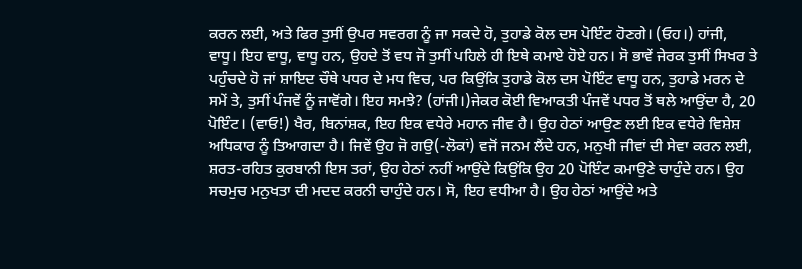ਕਰਨ ਲਈ, ਅਤੇ ਫਿਰ ਤੁਸੀਂ ਉਪਰ ਸਵਰਗ ਨੂੰ ਜਾ ਸਕਦੇ ਹੋ, ਤੁਹਾਡੇ ਕੋਲ ਦਸ ਪੋਇੰਟ ਹੋਣਗੇ। (ਓਹ।) ਹਾਂਜੀ, ਵਾਧੂ। ਇਹ ਵਾਧੂ, ਵਾਧੂ ਹਨ, ਉਹਦੇ ਤੋਂ ਵਧ ਜੋ ਤੁਸੀਂ ਪਹਿਲੇ ਹੀ ਇਥੇ ਕਮਾਏ ਹੋਏ ਹਨ। ਸੋ ਭਾਵੇਂ ਜੇਰਕ ਤੁਸੀਂ ਸਿਖਰ ਤੇ ਪਹੁੰਚਦੇ ਹੋ ਜਾਂ ਸ਼ਾਇਦ ਚੌਥੇ ਪਧਰ ਦੇ ਮਧ ਵਿਚ, ਪਰ ਕਿਉਂਕਿ ਤੁਹਾਡੇ ਕੋਲ ਦਸ ਪੋਇੰਟ ਵਾਧੂ ਹਨ, ਤੁਹਾਡੇ ਮਰਨ ਦੇ ਸਮੇਂ ਤੇ, ਤੁਸੀਂ ਪੰਜਵੇਂ ਨੂੰ ਜਾਵੋਂਗੇ। ਇਹ ਸਮਝੇ? (ਹਾਂਜੀ।)ਜੇਕਰ ਕੋਈ ਵਿਆਕਤੀ ਪੰਜਵੇਂ ਪਧਰ ਤੋਂ ਥਲੇ ਆਉਂਦਾ ਹੈ, 20 ਪੋਇੰਟ। (ਵਾਓ!) ਖੈਰ, ਬਿਨਾਂਸ਼ਕ, ਇਹ ਇਕ ਵਧੇਰੇ ਮਹਾਨ ਜੀਵ ਹੈ। ਉਹ ਹੇਠਾਂ ਆਉਣ ਲਈ ਇਕ ਵਧੇਰੇ ਵਿਸ਼ੇਸ਼ ਅਧਿਕਾਰ ਨੂੰ ਤਿਆਗਦਾ ਹੈ। ਜਿਵੇਂ ਉਹ ਜੋ ਗਉ(-ਲੋਕਾਂ) ਵਜੋਂ ਜਨਮ ਲੈਂਦੇ ਹਨ, ਮਨੁਖੀ ਜੀਵਾਂ ਦੀ ਸੇਵਾ ਕਰਨ ਲਈ, ਸ਼ਰਤ-ਰਹਿਤ ਕੁਰਬਾਨੀ ਇਸ ਤਰਾਂ, ਉਹ ਹੇਠਾਂ ਨਹੀਂ ਆਉਂਦੇ ਕਿਉਂਕਿ ਉਹ 20 ਪੋਇੰਟ ਕਮਾਉਣੇ ਚਾਹੁੰਦੇ ਹਨ। ਉਹ ਸਚਮੁਚ ਮਨੁਖਤਾ ਦੀ ਮਦਦ ਕਰਨੀ ਚਾਹੁੰਦੇ ਹਨ। ਸੋ, ਇਹ ਵਧੀਆ ਹੈ। ਉਹ ਹੇਠਾਂ ਆਉਂਦੇ ਅਤੇ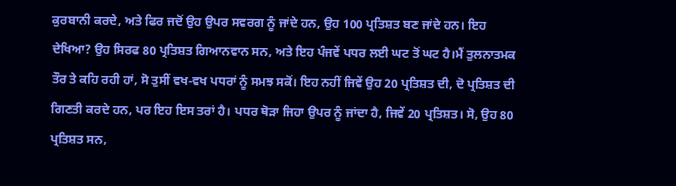ਕੁਰਬਾਨੀ ਕਰਦੇ, ਅਤੇ ਫਿਰ ਜਦੋਂ ਉਹ ਉਪਰ ਸਵਰਗ ਨੂੰ ਜਾਂਦੇ ਹਨ, ਉਹ 100 ਪ੍ਰਤਿਸ਼ਤ ਬਣ ਜਾਂਦੇ ਹਨ। ਇਹ ਦੇਖਿਆ? ਉਹ ਸਿਰਫ 80 ਪ੍ਰਤਿਸ਼ਤ ਗਿਆਨਵਾਨ ਸਨ, ਅਤੇ ਇਹ ਪੰਜਵੇਂ ਪਧਰ ਲਈ ਘਟ ਤੋਂ ਘਟ ਹੈ।ਮੈਂ ਤੁਲਨਾਤਮਕ ਤੌਰ ਤੇ ਕਹਿ ਰਹੀ ਹਾਂ, ਸੋ ਤੁਸੀਂ ਵਖ-ਵਖ ਪਧਰਾਂ ਨੂੰ ਸਮਝ ਸਕੋਂ। ਇਹ ਨਹੀਂ ਜਿਵੇਂ ਉਹ 20 ਪ੍ਰਤਿਸ਼ਤ ਦੀ, ਦੋ ਪ੍ਰਤਿਸ਼ਤ ਦੀ ਗਿਣਤੀ ਕਰਦੇ ਹਨ, ਪਰ ਇਹ ਇਸ ਤਰਾਂ ਹੈ। ਪਧਰ ਥੋੜਾ ਜਿਹਾ ਉਪਰ ਨੂੰ ਜਾਂਦਾ ਹੈ, ਜਿਵੇਂ 20 ਪ੍ਰਤਿਸ਼ਤ। ਸੋ, ਉਹ 80 ਪ੍ਰਤਿਸ਼ਤ ਸਨ,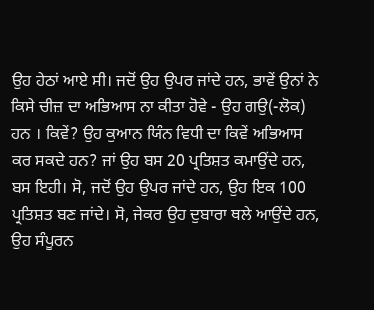ਉਹ ਹੇਠਾਂ ਆਏ ਸੀ। ਜਦੋਂ ਉਹ ਉਪਰ ਜਾਂਦੇ ਹਨ, ਭਾਵੇਂ ਉਨਾਂ ਨੇ ਕਿਸੇ ਚੀਜ਼ ਦਾ ਅਭਿਆਸ ਨਾ ਕੀਤਾ ਹੋਵੇ - ਉਹ ਗਉ(-ਲੋਕ) ਹਨ । ਕਿਵੇਂ? ਉਹ ਕੁਆਨ ਯਿੰਨ ਵਿਧੀ ਦਾ ਕਿਵੇਂ ਅਭਿਆਸ ਕਰ ਸਕਦੇ ਹਨ? ਜਾਂ ਉਹ ਬਸ 20 ਪ੍ਰਤਿਸ਼ਤ ਕਮਾਉਂਦੇ ਹਨ, ਬਸ ਇਹੀ। ਸੋ, ਜਦੋਂ ਉਹ ਉਪਰ ਜਾਂਦੇ ਹਨ, ਉਹ ਇਕ 100 ਪ੍ਰਤਿਸ਼ਤ ਬਣ ਜਾਂਦੇ। ਸੋ, ਜੇਕਰ ਉਹ ਦੁਬਾਰਾ ਥਲੇ ਆਉਂਦੇ ਹਨ, ਉਹ ਸੰਪੂਰਨ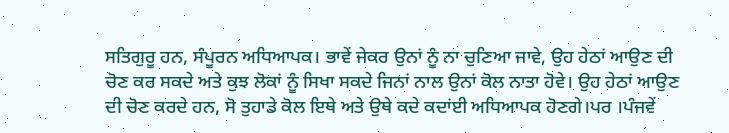ਸਤਿਗੁਰੂ ਹਨ, ਸੰਪੂਰਨ ਅਧਿਆਪਕ। ਭਾਵੇਂ ਜੇਕਰ ਉਨਾਂ ਨੂੰ ਨਾ ਚੁਣਿਆ ਜਾਵੇ, ਉਹ ਹੇਠਾਂ ਆਉਣ ਦੀ ਚੋਣ ਕਰ ਸਕਦੇ ਅਤੇ ਕੁਝ ਲੋਕਾਂ ਨੂੰ ਸਿਖਾ ਸਕਦੇ ਜਿਨਾਂ ਨਾਲ ਉਨਾਂ ਕੋਲ ਨਾਤਾ ਹੋਵੇ। ਉਹ ਹੇਠਾਂ ਆਉਣ ਦੀ ਚੋਣ ਕਰਦੇ ਹਨ, ਸੋ ਤੁਹਾਡੇ ਕੋਲ ਇਥੇ ਅਤੇ ਉਥੇ ਕਦੇ ਕਦਾਂਈ ਅਧਿਆਪਕ ਹੋਣਗੇ।ਪਰ ।ਪੰਜਵੇਂ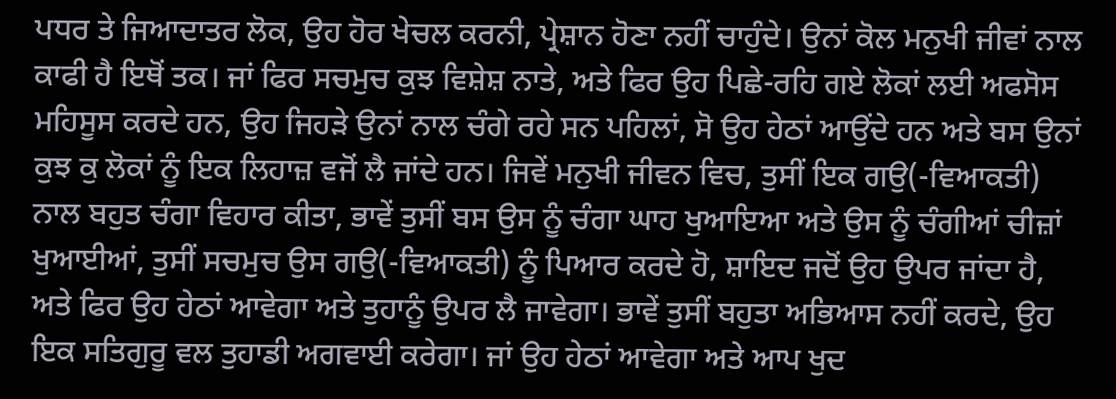ਪਧਰ ਤੇ ਜਿਆਦਾਤਰ ਲੋਕ, ਉਹ ਹੋਰ ਖੇਚਲ ਕਰਨੀ, ਪ੍ਰੇਸ਼ਾਨ ਹੋਣਾ ਨਹੀਂ ਚਾਹੁੰਦੇ। ਉਨਾਂ ਕੋਲ ਮਨੁਖੀ ਜੀਵਾਂ ਨਾਲ ਕਾਫੀ ਹੈ ਇਥੋਂ ਤਕ। ਜਾਂ ਫਿਰ ਸਚਮੁਚ ਕੁਝ ਵਿਸ਼ੇਸ਼ ਨਾਤੇ, ਅਤੇ ਫਿਰ ਉਹ ਪਿਛੇ-ਰਹਿ ਗਏ ਲੋਕਾਂ ਲਈ ਅਫਸੋਸ ਮਹਿਸੂਸ ਕਰਦੇ ਹਨ, ਉਹ ਜਿਹੜੇ ਉਨਾਂ ਨਾਲ ਚੰਗੇ ਰਹੇ ਸਨ ਪਹਿਲਾਂ, ਸੋ ਉਹ ਹੇਠਾਂ ਆਉਂਦੇ ਹਨ ਅਤੇ ਬਸ ਉਨਾਂ ਕੁਝ ਕੁ ਲੋਕਾਂ ਨੂੰ ਇਕ ਲਿਹਾਜ਼ ਵਜੋਂ ਲੈ ਜਾਂਦੇ ਹਨ। ਜਿਵੇਂ ਮਨੁਖੀ ਜੀਵਨ ਵਿਚ, ਤੁਸੀਂ ਇਕ ਗਉ(-ਵਿਆਕਤੀ) ਨਾਲ ਬਹੁਤ ਚੰਗਾ ਵਿਹਾਰ ਕੀਤਾ, ਭਾਵੇਂ ਤੁਸੀਂ ਬਸ ਉਸ ਨੂੰ ਚੰਗਾ ਘਾਹ ਖੁਆਇਆ ਅਤੇ ਉਸ ਨੂੰ ਚੰਗੀਆਂ ਚੀਜ਼ਾਂ ਖੁਆਈਆਂ, ਤੁਸੀਂ ਸਚਮੁਚ ਉਸ ਗਉ(-ਵਿਆਕਤੀ) ਨੂੰ ਪਿਆਰ ਕਰਦੇ ਹੋ, ਸ਼ਾਇਦ ਜਦੋਂ ਉਹ ਉਪਰ ਜਾਂਦਾ ਹੈ, ਅਤੇ ਫਿਰ ਉਹ ਹੇਠਾਂ ਆਵੇਗਾ ਅਤੇ ਤੁਹਾਨੂੰ ਉਪਰ ਲੈ ਜਾਵੇਗਾ। ਭਾਵੇਂ ਤੁਸੀਂ ਬਹੁਤਾ ਅਭਿਆਸ ਨਹੀਂ ਕਰਦੇ, ਉਹ ਇਕ ਸਤਿਗੁਰੂ ਵਲ ਤੁਹਾਡੀ ਅਗਵਾਈ ਕਰੇਗਾ। ਜਾਂ ਉਹ ਹੇਠਾਂ ਆਵੇਗਾ ਅਤੇ ਆਪ ਖੁਦ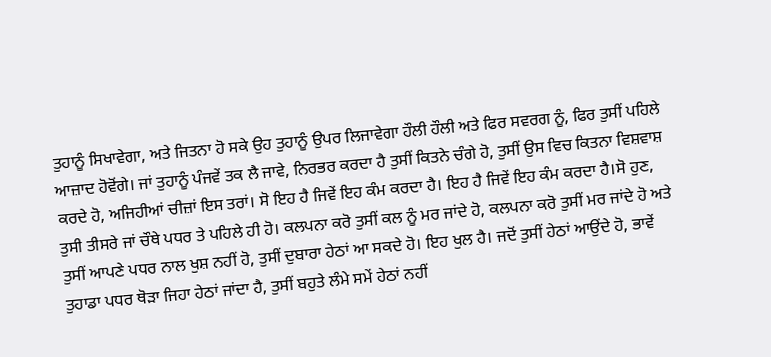ਤੁਹਾਨੂੰ ਸਿਖਾਵੇਗਾ, ਅਤੇ ਜਿਤਨਾ ਹੋ ਸਕੇ ਉਹ ਤੁਹਾਨੂੰ ਉਪਰ ਲਿਜਾਵੇਗਾ ਹੌਲੀ ਹੌਲੀ ਅਤੇ ਫਿਰ ਸਵਰਗ ਨੂੰ, ਫਿਰ ਤੁਸੀਂ ਪਹਿਲੇ ਆਜ਼ਾਦ ਹੋਵੋਂਗੇ। ਜਾਂ ਤੁਹਾਨੂੰ ਪੰਜਵੇਂ ਤਕ ਲੈ ਜਾਵੇ, ਨਿਰਭਰ ਕਰਦਾ ਹੈ ਤੁਸੀਂ ਕਿਤਨੇ ਚੰਗੇ ਹੋ, ਤੁਸੀਂ ਉਸ ਵਿਚ ਕਿਤਨਾ ਵਿਸ਼ਵਾਸ਼ ਕਰਦੇ ਹੋ, ਅਜਿਹੀਆਂ ਚੀਜ਼ਾਂ ਇਸ ਤਰਾਂ। ਸੋ ਇਹ ਹੈ ਜਿਵੇਂ ਇਹ ਕੰਮ ਕਰਦਾ ਹੈ। ਇਹ ਹੈ ਜਿਵੇਂ ਇਹ ਕੰਮ ਕਰਦਾ ਹੈ।ਸੋ ਹੁਣ, ਤੁਸੀ ਤੀਸਰੇ ਜਾਂ ਚੌਥੇ ਪਧਰ ਤੇ ਪਹਿਲੇ ਹੀ ਹੋ। ਕਲਪਨਾ ਕਰੋ ਤੁਸੀਂ ਕਲ ਨੂੰ ਮਰ ਜਾਂਦੇ ਹੋ, ਕਲਪਨਾ ਕਰੋ ਤੁਸੀਂ ਮਰ ਜਾਂਦੇ ਹੋ ਅਤੇ ਤੁਸੀਂ ਆਪਣੇ ਪਧਰ ਨਾਲ ਖੁਸ਼ ਨਹੀਂ ਹੋ, ਤੁਸੀਂ ਦੁਬਾਰਾ ਹੇਠਾਂ ਆ ਸਕਦੇ ਹੋ। ਇਹ ਖੁਲ ਹੈ। ਜਦੋਂ ਤੁਸੀਂ ਹੇਠਾਂ ਆਉਂਦੇ ਹੋ, ਭਾਵੇਂ ਤੁਹਾਡਾ ਪਧਰ ਥੋੜਾ ਜਿਹਾ ਹੇਠਾਂ ਜਾਂਦਾ ਹੈ, ਤੁਸੀਂ ਬਹੁਤੇ ਲੰਮੇ ਸਮੇਂ ਹੇਠਾਂ ਨਹੀਂ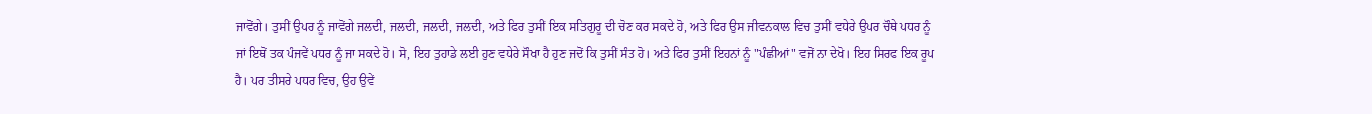ਜਾਵੋਂਗੇ। ਤੁਸੀਂ ਉਪਰ ਨੂੰ ਜਾਵੋਂਗੇ ਜਲਦੀ, ਜਲਦੀ, ਜਲਦੀ, ਜਲਦੀ, ਅਤੇ ਫਿਰ ਤੁਸੀਂ ਇਕ ਸਤਿਗੁਰੂ ਦੀ ਚੋਣ ਕਰ ਸਕਦੇ ਹੋ, ਅਤੇ ਫਿਰ ਉਸ ਜੀਵਨਕਾਲ ਵਿਚ ਤੁਸੀਂ ਵਧੇਰੇ ਉਪਰ ਚੌਥੇ ਪਧਰ ਨੂੰ ਜਾਂ ਇਥੋਂ ਤਕ ਪੰਜਵੇਂ ਪਧਰ ਨੂੰ ਜਾ ਸਕਦੇ ਹੋ। ਸੋ, ਇਹ ਤੁਹਾਡੇ ਲਈ ਹੁਣ ਵਧੇਰੇ ਸੌਖਾ ਹੈ ਹੁਣ ਜਦੋਂ ਕਿ ਤੁਸੀਂ ਸੰਤ ਹੋ। ਅਤੇ ਫਿਰ ਤੁਸੀਂ ਇਹਨਾਂ ਨੂੰ "ਪੰਛੀਆਂ" ਵਜੋਂ ਨਾ ਦੇਖੋ। ਇਹ ਸਿਰਫ ਇਕ ਰੂਪ ਹੈ। ਪਰ ਤੀਸਰੇ ਪਧਰ ਵਿਚ, ਉਹ ਉਵੇਂ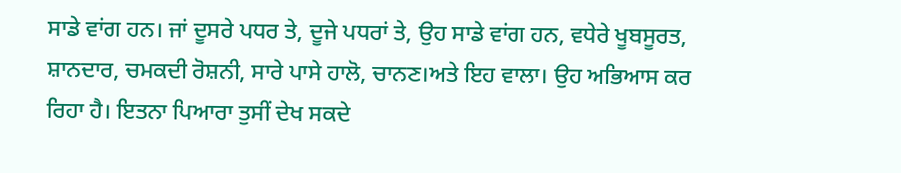ਸਾਡੇ ਵਾਂਗ ਹਨ। ਜਾਂ ਦੂਸਰੇ ਪਧਰ ਤੇ, ਦੂਜੇ ਪਧਰਾਂ ਤੇ, ਉਹ ਸਾਡੇ ਵਾਂਗ ਹਨ, ਵਧੇਰੇ ਖੂਬਸੂਰਤ, ਸ਼ਾਨਦਾਰ, ਚਮਕਦੀ ਰੋਸ਼ਨੀ, ਸਾਰੇ ਪਾਸੇ ਹਾਲੋ, ਚਾਨਣ।ਅਤੇ ਇਹ ਵਾਲਾ। ਉਹ ਅਭਿਆਸ ਕਰ ਰਿਹਾ ਹੈ। ਇਤਨਾ ਪਿਆਰਾ ਤੁਸੀਂ ਦੇਖ ਸਕਦੇ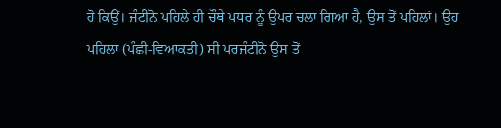ਹੋ ਕਿਉਂ। ਜੰਟੀਨੋ ਪਹਿਲੇ ਹੀ ਚੌਥੇ ਪਧਰ ਨੂੰ ਉਪਰ ਚਲਾ ਗਿਆ ਹੈ, ਉਸ ਤੋਂ ਪਹਿਲਾਂ। ਉਹ ਪਹਿਲਾ (ਪੰਛੀ-ਵਿਆਕਤੀ) ਸੀ ਪਰਜੰਟੀਨੋ ਉਸ ਤੋਂ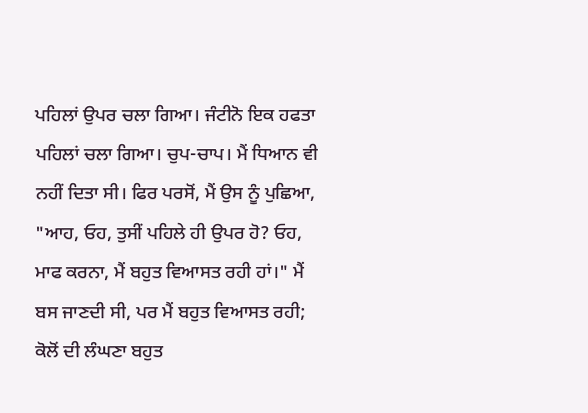ਪਹਿਲਾਂ ਉਪਰ ਚਲਾ ਗਿਆ। ਜੰਟੀਨੋ ਇਕ ਹਫਤਾ ਪਹਿਲਾਂ ਚਲਾ ਗਿਆ। ਚੁਪ-ਚਾਪ। ਮੈਂ ਧਿਆਨ ਵੀ ਨਹੀਂ ਦਿਤਾ ਸੀ। ਫਿਰ ਪਰਸੋਂ, ਮੈਂ ਉਸ ਨੂੰ ਪੁਛਿਆ, "ਆਹ, ਓਹ, ਤੁਸੀਂ ਪਹਿਲੇ ਹੀ ਉਪਰ ਹੋ? ਓਹ, ਮਾਫ ਕਰਨਾ, ਮੈਂ ਬਹੁਤ ਵਿਆਸਤ ਰਹੀ ਹਾਂ।" ਮੈਂ ਬਸ ਜਾਣਦੀ ਸੀ, ਪਰ ਮੈਂ ਬਹੁਤ ਵਿਆਸਤ ਰਹੀ; ਕੋਲੋਂ ਦੀ ਲੰਘਣਾ ਬਹੁਤ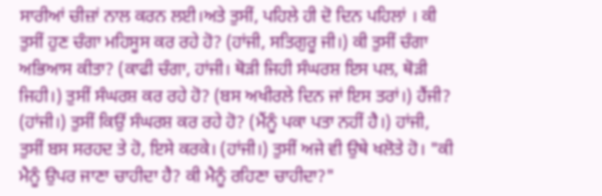ਸਾਰੀਆਂ ਚੀਜ਼ਾਂ ਨਾਲ ਕਰਨ ਲਈ।ਅਤੇ ਤੁਸੀਂ, ਪਹਿਲੇ ਹੀ ਦੋ ਦਿਨ ਪਹਿਲਾਂ । ਕੀ ਤੁਸੀਂ ਹੁਣ ਚੰਗਾ ਮਹਿਸੂਸ ਕਰ ਰਹੇ ਹੋ? (ਹਾਂਜੀ, ਸਤਿਗੁਰੂ ਜੀ।) ਕੀ ਤੁਸੀਂ ਚੰਗਾ ਅਭਿਆਸ ਕੀਤਾ? (ਕਾਫੀ ਚੰਗਾ, ਹਾਂਜੀ। ਥੋੜੀ ਜਿਹੀ ਸੰਘਰਸ਼ ਇਸ ਪਲ, ਥੋੜੀ ਜਿਹੀ।) ਤੁਸੀਂ ਸੰਘਰਸ਼ ਕਰ ਰਹੇ ਹੋ? (ਬਸ ਅਖੀਰਲੇ ਦਿਨ ਜਾਂ ਇਸ ਤਰਾਂ।) ਹੈਂਜੀ? (ਹਾਂਜੀ।) ਤੁਸੀਂ ਕਿਉਂ ਸੰਘਰਸ਼ ਕਰ ਰਹੇ ਹੋ? (ਮੈਂਨੂੰ ਪਕਾ ਪਤਾ ਨਹੀਂ ਹੈ।) ਹਾਂਜੀ, ਤੁਸੀਂ ਬਸ ਸਰਹਦ ਤੇ ਹੋ, ਇਸੇ ਕਰਕੇ। (ਹਾਂਜੀ।) ਤੁਸੀਂ ਅਜੇ ਵੀ ਉਥੇ ਖਲੋਤੇ ਹੋ। "ਕੀ ਮੈਨੂੰ ਉਪਰ ਜਾਣਾ ਚਾਹੀਦਾ ਹੈ? ਕੀ ਮੈਨੂੰ ਰਹਿਣਾ ਚਾਹੀਦਾ?"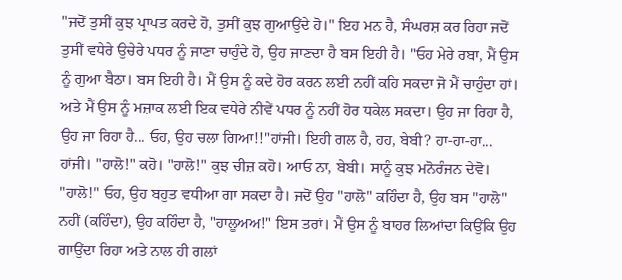"ਜਦੋਂ ਤੁਸੀਂ ਕੁਝ ਪ੍ਰਾਪਤ ਕਰਦੇ ਹੋ, ਤੁਸੀਂ ਕੁਝ ਗੁਆਉਂਦੇ ਹੋ।" ਇਹ ਮਨ ਹੈ, ਸੰਘਰਸ਼ ਕਰ ਰਿਹਾ ਜਦੋਂ ਤੁਸੀਂ ਵਧੇਰੇ ਉਚੇਰੇ ਪਧਰ ਨੂੰ ਜਾਣਾ ਚਾਹੁੰਦੇ ਹੋ, ਉਹ ਜਾਣਦਾ ਹੈ ਬਸ ਇਹੀ ਹੈ। "ਓਹ ਮੇਰੇ ਰਬਾ, ਮੈਂ ਉਸ ਨੂੰ ਗੁਆ ਬੈਠਾ। ਬਸ ਇਹੀ ਹੈ। ਮੈਂ ਉਸ ਨੂੰ ਕਦੇ ਹੋਰ ਕਰਨ ਲਈ ਨਹੀਂ ਕਹਿ ਸਕਦਾ ਜੋ ਮੈਂ ਚਾਹੁੰਦਾ ਹਾਂ। ਅਤੇ ਮੈਂ ਉਸ ਨੂੰ ਮਜ਼ਾਕ ਲਈ ਇਕ ਵਧੇਰੇ ਨੀਵੇਂ ਪਧਰ ਨੂੰ ਨਹੀਂ ਹੋਰ ਧਕੇਲ ਸਕਦਾ। ਉਹ ਜਾ ਰਿਹਾ ਹੈ, ਉਹ ਜਾ ਰਿਹਾ ਹੈ... ਓਹ, ਉਹ ਚਲਾ ਗਿਆ!!"ਹਾਂਜੀ। ਇਹੀ ਗਲ ਹੈ, ਹਹ, ਬੇਬੀ? ਹਾ-ਹਾ-ਹਾ... ਹਾਂਜੀ। "ਹਾਲੋ!" ਕਹੋ। "ਹਾਲੋ!" ਕੁਝ ਚੀਜ਼ ਕਹੋ। ਆਓ ਨਾ, ਬੇਬੀ। ਸਾਨੂੰ ਕੁਝ ਮਨੋਰੰਜਨ ਦੇਵੋ। "ਹਾਲੋ!" ਓਹ, ਉਹ ਬਹੁਤ ਵਧੀਆ ਗਾ ਸਕਦਾ ਹੈ। ਜਦੋਂ ਉਹ "ਹਾਲੋ" ਕਹਿੰਦਾ ਹੈ, ਉਹ ਬਸ "ਹਾਲੋ" ਨਹੀਂ (ਕਹਿੰਦਾ), ਉਹ ਕਹਿੰਦਾ ਹੈ, "ਹਾਲੂਅਅ!" ਇਸ ਤਰਾਂ। ਮੈਂ ਉਸ ਨੂੰ ਬਾਹਰ ਲਿਆਂਦਾ ਕਿਉਂਕਿ ਉਹ ਗਾਉਂਦਾ ਰਿਹਾ ਅਤੇ ਨਾਲ ਹੀ ਗਲਾਂ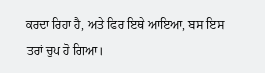ਕਰਦਾ ਰਿਹਾ ਹੈ, ਅਤੇ ਫਿਰ ਇਥੇ ਆਇਆ, ਬਸ ਇਸ ਤਰਾਂ ਚੁਪ ਹੋ ਗਿਆ।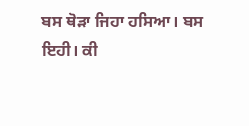ਬਸ ਥੋੜਾ ਜਿਹਾ ਹਸਿਆ। ਬਸ ਇਹੀ। ਕੀ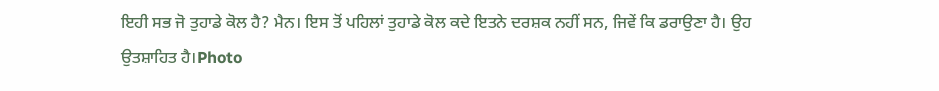ਇਹੀ ਸਭ ਜੋ ਤੁਹਾਡੇ ਕੋਲ ਹੈ? ਮੈਨ। ਇਸ ਤੋਂ ਪਹਿਲਾਂ ਤੁਹਾਡੇ ਕੋਲ ਕਦੇ ਇਤਨੇ ਦਰਸ਼ਕ ਨਹੀਂ ਸਨ, ਜਿਵੇਂ ਕਿ ਡਰਾਉਣਾ ਹੈ। ਉਹ ਉਤਸ਼ਾਹਿਤ ਹੈ।Photo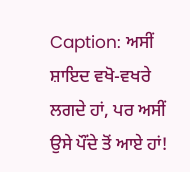Caption: ਅਸੀਂ ਸ਼ਾਇਦ ਵਖੋ-ਵਖਰੇ ਲਗਦੇ ਹਾਂ, ਪਰ ਅਸੀਂ ਉਸੇ ਪੌਂਦੇ ਤੋਂ ਆਏ ਹਾਂ!